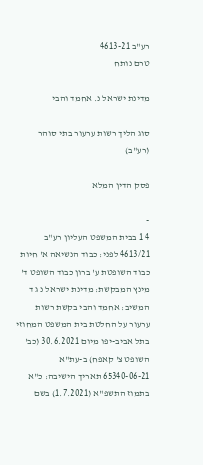רע"ב 4613-21
טרם נותח

מדינת ישראל נ. אחמד והבי

סוג הליך רשות ערעור בתי סוהר (רע"ב)

פסק הדין המלא

-
4 1 בבית המשפט העליון רע"ב 4613/21 לפני: כבוד הנשיאה א' חיות כבוד השופטת ע' ברון כבוד השופט ד' מינץ המבקשת: מדינת ישראל נ ג ד המשיב: אחמד והבי בקשת רשות ערעור על החלטת בית המשפט המחוזי בתל אביב-יפו מיום 30.6.2021 (כב' השופט צ' קאפח) ב-עת"א 65340-06-21 תאריך הישיבה: כ"א בתמוז התשפ"א (1.7.2021) בשם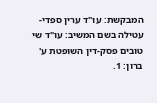המבקשת: עו"ד ערין ספדי-עטילה בשם המשיב: עו"ד שי טובים פסק-דין השופטת ע' ברון: 1.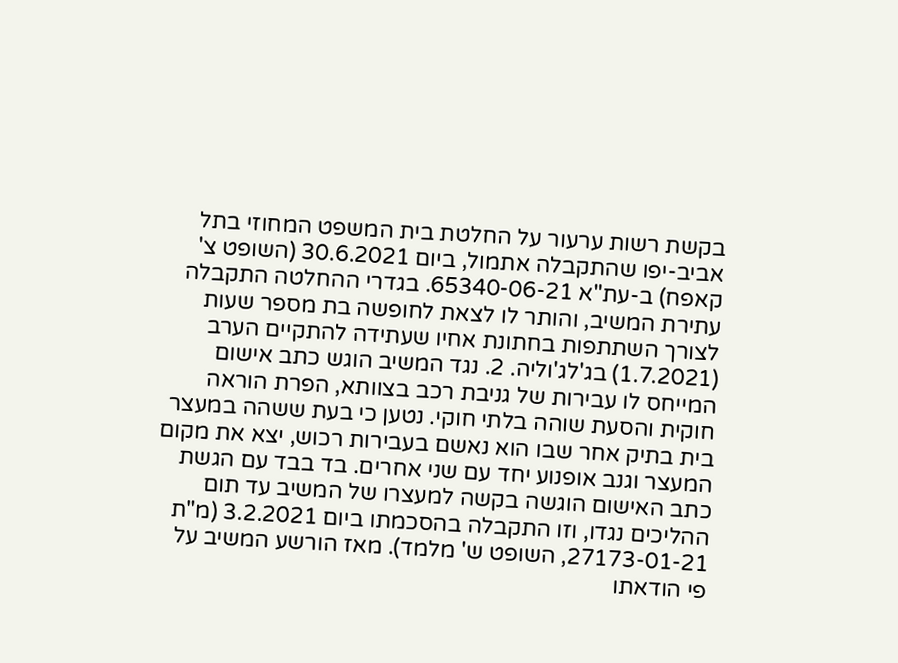בקשת רשות ערעור על החלטת בית המשפט המחוזי בתל אביב-יפו שהתקבלה אתמול, ביום 30.6.2021 (השופט צ' קאפח) ב-עת"א 65340-06-21. בגדרי ההחלטה התקבלה עתירת המשיב, והותר לו לצאת לחופשה בת מספר שעות לצורך השתתפות בחתונת אחיו שעתידה להתקיים הערב (1.7.2021) בג'לג'וליה. 2. נגד המשיב הוגש כתב אישום המייחס לו עבירות של גניבת רכב בצוותא, הפרת הוראה חוקית והסעת שוהה בלתי חוקי. נטען כי בעת ששהה במעצר בית בתיק אחר שבו הוא נאשם בעבירות רכוש, יצא את מקום המעצר וגנב אופנוע יחד עם שני אחרים. בד בבד עם הגשת כתב האישום הוגשה בקשה למעצרו של המשיב עד תום ההליכים נגדו, וזו התקבלה בהסכמתו ביום 3.2.2021 (מ"ת 27173-01-21, השופט ש' מלמד). מאז הורשע המשיב על פי הודאתו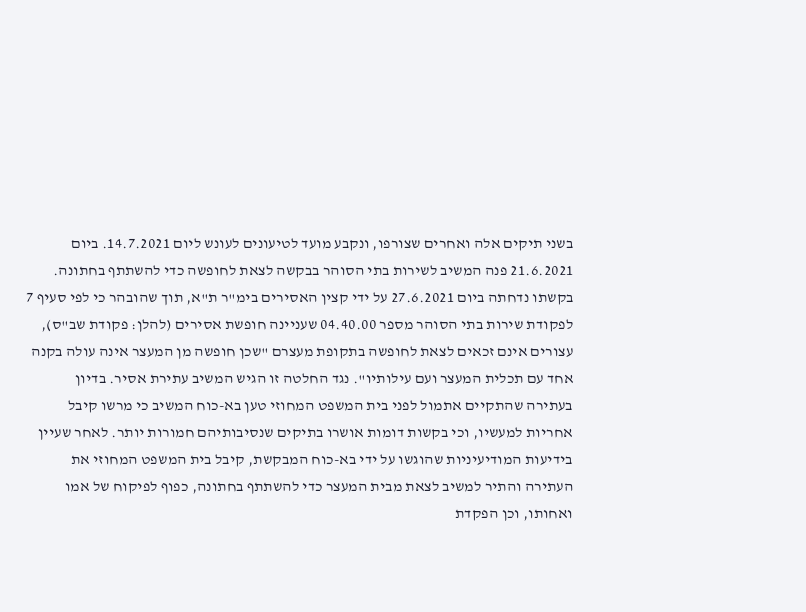בשני תיקים אלה ואחרים שצורפו, ונקבע מועד לטיעונים לעונש ליום 14.7.2021. ביום 21.6.2021 פנה המשיב לשירות בתי הסוהר בבקשה לצאת לחופשה כדי להשתתף בחתונה. בקשתו נדחתה ביום 27.6.2021 על ידי קצין האסירים בימ"ר ת"א, תוך שהובהר כי לפי סעיף 7 לפקודת שירות בתי הסוהר מספר 04.40.00 שעניינה חופשת אסירים (להלן: פקודת שב"ס), עצורים אינם זכאים לצאת לחופשה בתקופת מעצרם "שכן חופשה מן המעצר אינה עולה בקנה אחד עם תכלית המעצר ועם עילותיו". נגד החלטה זו הגיש המשיב עתירת אסיר. בדיון בעתירה שהתקיים אתמול לפני בית המשפט המחוזי טען בא-כוח המשיב כי מרשו קיבל אחריות למעשיו, וכי בקשות דומות אושרו בתיקים שנסיבותיהם חמורות יותר. לאחר שעיין בידיעות המודיעיניות שהוגשו על ידי בא-כוח המבקשת, קיבל בית המשפט המחוזי את העתירה והתיר למשיב לצאת מבית המעצר כדי להשתתף בחתונה, כפוף לפיקוח של אמו ואחותו, וכן הפקדת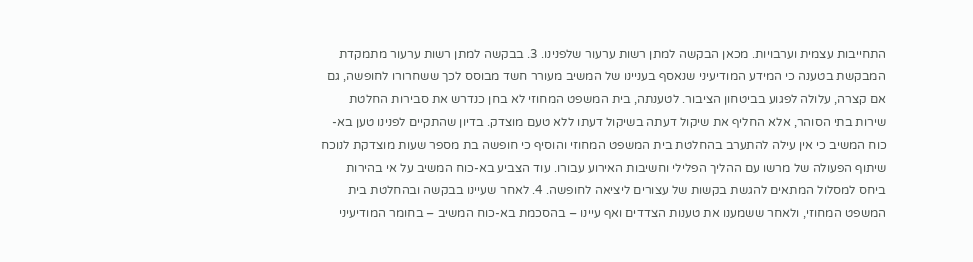התחייבות עצמית וערבויות. מכאן הבקשה למתן רשות ערעור שלפנינו. 3. בבקשה למתן רשות ערעור מתמקדת המבקשת בטענה כי המידע המודיעיני שנאסף בעניינו של המשיב מעורר חשד מבוסס לכך ששחרורו לחופשה, גם אם קצרה, עלולה לפגוע בביטחון הציבור. לטענתה, בית המשפט המחוזי לא בחן כנדרש את סבירות החלטת שירות בתי הסוהר, אלא החליף את שיקול דעתה בשיקול דעתו ללא טעם מוצדק. בדיון שהתקיים לפנינו טען בא-כוח המשיב כי אין עילה להתערב בהחלטת בית המשפט המחוזי והוסיף כי חופשה בת מספר שעות מוצדקת לנוכח שיתוף הפעולה של מרשו עם ההליך הפלילי וחשיבות האירוע עבורו. עוד הצביע בא-כוח המשיב על אי בהירות ביחס למסלול המתאים להגשת בקשות של עצורים ליציאה לחופשה. 4. לאחר שעיינו בבקשה ובהחלטת בית המשפט המחוזי, ולאחר ששמענו את טענות הצדדים ואף עיינו – בהסכמת בא-כוח המשיב – בחומר המודיעיני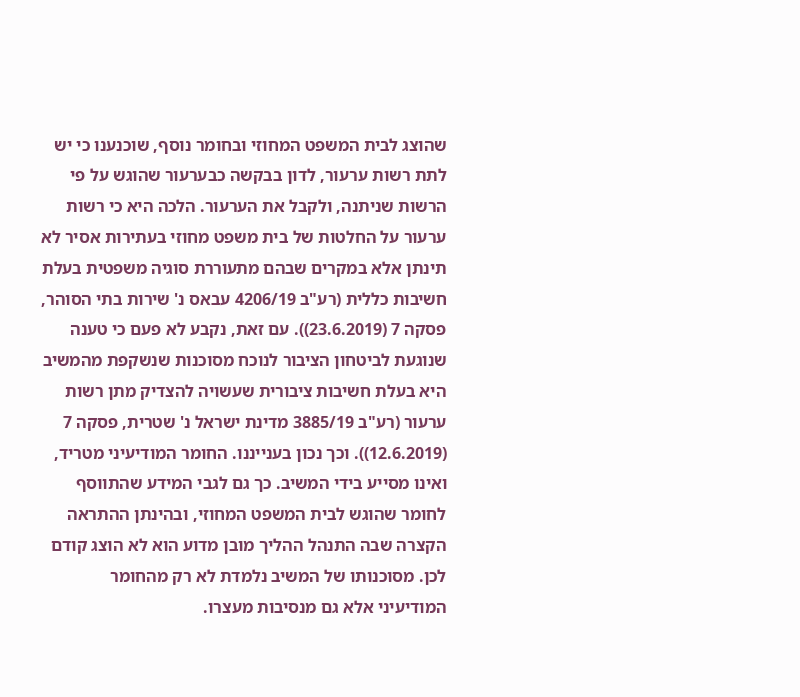שהוצג לבית המשפט המחוזי ובחומר נוסף, שוכנענו כי יש לתת רשות ערעור, לדון בבקשה כבערעור שהוגש על פי הרשות שניתנה, ולקבל את הערעור. הלכה היא כי רשות ערעור על החלטות של בית משפט מחוזי בעתירות אסיר לא תינתן אלא במקרים שבהם מתעוררת סוגיה משפטית בעלת חשיבות כללית (רע"ב 4206/19 עבאס נ' שירות בתי הסוהר, פסקה 7 (23.6.2019)). עם זאת, נקבע לא פעם כי טענה שנוגעת לביטחון הציבור לנוכח מסוכנות שנשקפת מהמשיב היא בעלת חשיבות ציבורית שעשויה להצדיק מתן רשות ערעור (רע"ב 3885/19 מדינת ישראל נ' שטרית, פסקה 7 (12.6.2019)). וכך נכון בענייננו. החומר המודיעיני מטריד, ואינו מסייע בידי המשיב. כך גם לגבי המידע שהתווסף לחומר שהוגש לבית המשפט המחוזי, ובהינתן ההתראה הקצרה שבה התנהל ההליך מובן מדוע הוא לא הוצג קודם לכן. מסוכנותו של המשיב נלמדת לא רק מהחומר המודיעיני אלא גם מנסיבות מעצרו.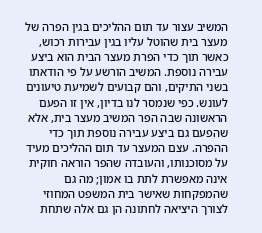המשיב עצור עד תום ההליכים בגין הפרה של מעצר בית שהוטל עליו בגין עבירות רכוש, כאשר תוך כדי הפרת מעצר הבית הוא ביצע עבירה נוספת. המשיב הורשע על פי הודאתו בשני התיקים, והם קבועים לשמיעת טיעונים לעונש. כפי שנמסר לנו בדיון, אין זו הפעם הראשונה שבה הפר המשיב מעצר בית, אלא שהפעם גם ביצע עבירה נוספת תוך כדי ההפרה. עצם המעצר עד תום ההליכים מעיד על מסוכנותו, והעובדה שהפר הוראה חוקית אינה מאפשרת לתת בו אמון; מה גם שהמפקחות שאישר בית המשפט המחוזי לצורך היציאה לחתונה הן גם אלה שתחת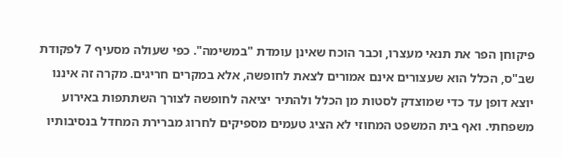פיקוחן הפר את תנאי מעצרו, וכבר הוכח שאינן עומדת "במשימה". כפי שעולה מסעיף 7 לפקודת שב"ס, הכלל הוא שעצורים אינם אמורים לצאת לחופשה, אלא במקרים חריגים. מקרה זה איננו יוצא דופן עד כדי שמוצדק לסטות מן הכלל ולהתיר יציאה לחופשה לצורך השתתפות באירוע משפחתי. ואף בית המשפט המחוזי לא הציג טעמים מספיקים לחרוג מברירת המחדל בנסיבותיו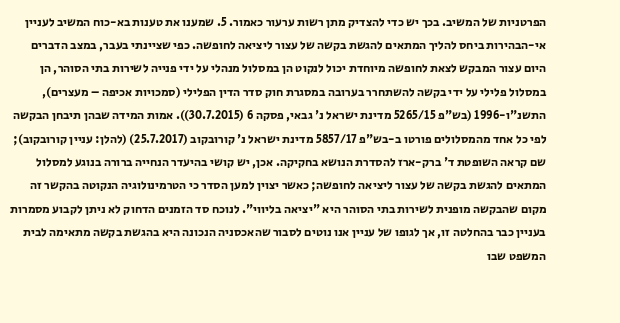הפרטניות של המשיב. בכך יש כדי להצדיק מתן רשות ערעור כאמור. 5. שמענו את טענות בא-כוח המשיב לעניין אי-הבהירות ביחס להליך המתאים להגשת בקשה של עצור ליציאה לחופשה. כפי שציינתי בעבר, במצב הדברים היום עצור המבקש לצאת לחופשה מיוחדת יכול לנקוט הן במסלול מנהלי על ידי פנייה לשירות בתי הסוהר, הן במסלול פלילי על ידי בקשה להשתחרר בערובה במסגרת חוק סדר הדין הפלילי (סמכויות אכיפה – מעצרים), התשנ"ו-1996 (בש"פ 5265/15 מדינת ישראל נ' גבאי, פסקה 6 (30.7.2015)). אמות המידה שבהן תיבחן הבקשה לפי כל אחד מהמסלולים פורטו ב-בש"פ 5857/17 מדינת ישראל נ' קורובקוב (25.7.2017) (להלן: עניין קורובקוב); שם קראה השופטת ד' ברק-ארז להסדרת הנושא בחקיקה. אכן, יש קושי בהיעדר הנחייה ברורה בנוגע למסלול המתאים להגשת בקשה של עצור ליציאה לחופשה; כאשר יצוין למען הסדר כי הטרמינולוגיה הנקוטה בהקשר זה מקום שהבקשה מופנית לשירות בתי הסוהר היא "יציאה בליווי". לנוכח סד הזמנים הדחוק לא ניתן לקבוע מסמרות בעניין כבר בהחלטה זו, אך לגופו של עניין אנו נוטים לסבור שהאכסניה הנכונה היא בהגשת בקשה מתאימה לבית המשפט שבו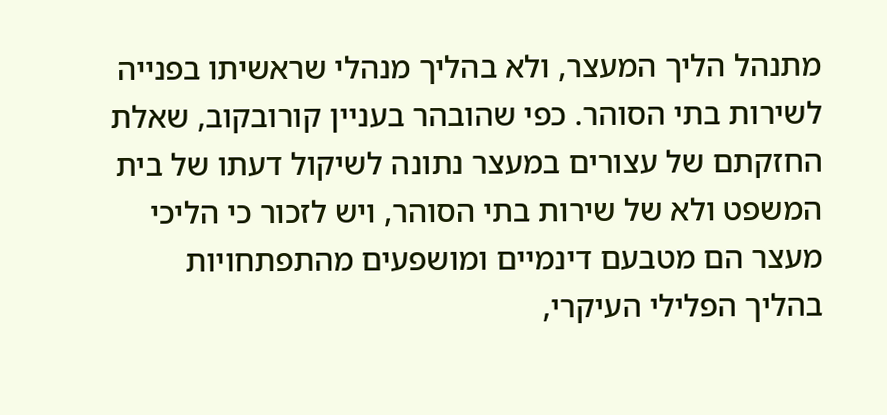מתנהל הליך המעצר, ולא בהליך מנהלי שראשיתו בפנייה לשירות בתי הסוהר. כפי שהובהר בעניין קורובקוב, שאלת החזקתם של עצורים במעצר נתונה לשיקול דעתו של בית המשפט ולא של שירות בתי הסוהר, ויש לזכור כי הליכי מעצר הם מטבעם דינמיים ומושפעים מהתפתחויות בהליך הפלילי העיקרי,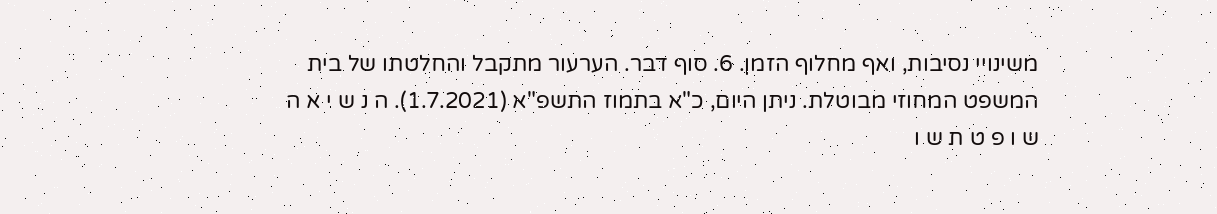משינויי נסיבות, ואף מחלוף הזמן. 6. סוף דבר. הערעור מתקבל והחלטתו של בית המשפט המחוזי מבוטלת. ניתן היום, כ"א בתמוז התשפ"א (1.7.2021). ה נ ש י א ה ש ו פ ט ת ש ו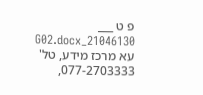פ ט ___ 21046130_G02.docx עא מרכז מידע, טל' 077-2703333,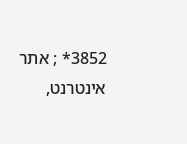3852* ; אתר אינטרנט,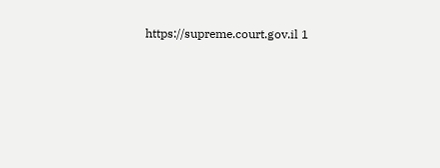https://supreme.court.gov.il 1